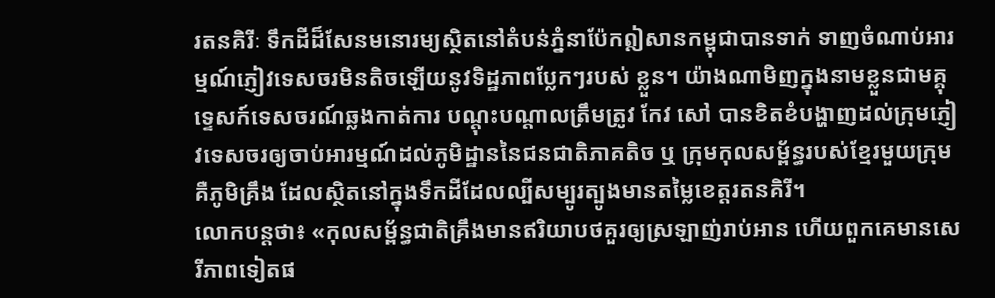រតនគិរីៈ ទឹកដីដ៏សែនមនោរម្យស្ថិតនៅតំបន់ភ្នំនាប៉ែកឦសានកម្ពុជាបានទាក់ ទាញចំណាប់អារម្មណ៍ភ្ញៀវទេសចរមិនតិចឡើយនូវទិដ្ឋភាពប្លែកៗរបស់ ខ្លួន។ យ៉ាងណាមិញក្នុងនាមខ្លួនជាមគ្គុទេ្ទសក៍ទេសចរណ៍ឆ្លងកាត់ការ បណ្តុះបណ្តាលត្រឹមត្រូវ កែវ សៅ បានខិតខំបង្ហាញដល់ក្រុមភ្ញៀវទេសចរឲ្យចាប់អារម្មណ៍ដល់ភូមិដ្ឋាននៃជនជាតិភាគតិច ឬ ក្រុមកុលសម្ព័ន្ធរបស់ខ្មែរមួយក្រុមគឺភូមិគ្រឹង ដែលស្ថិតនៅក្នុងទឹកដីដែលល្បីសម្បូរត្បូងមានតម្លៃខេត្តរតនគិរី។
លោកបន្តថា៖ «កុលសម្ព័ន្ធជាតិគ្រឹងមានឥរិយាបថគួរឲ្យស្រឡាញ់រាប់អាន ហើយពួកគេមានសេរីភាពទៀតផ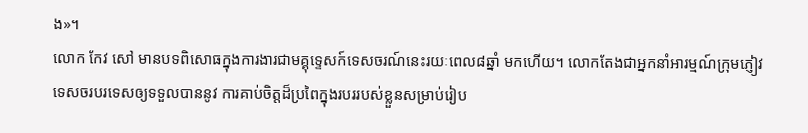ង»។
លោក កែវ សៅ មានបទពិសោធក្នុងការងារជាមគ្គុទេ្ទសក៍ទេសចរណ៍នេះរយៈពេល៨ឆ្នាំ មកហើយ។ លោកតែងជាអ្នកនាំអារម្មណ៍ក្រុមភ្ញៀវទេសចរបរទេសឲ្យទទួលបាននូវ ការគាប់ចិត្តដ៏ប្រពៃក្នុងរបររបស់ខ្លួនសម្រាប់រៀប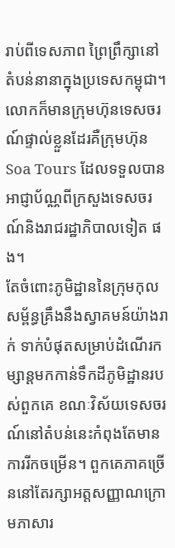រាប់ពីទេសភាព ព្រៃព្រឹក្សានៅតំបន់នានាក្នុងប្រទេសកម្ពុជា។ លោកក៏មានក្រុមហ៊ុនទេសចរណ៍ផ្ទាល់ខ្លួនដែរគឺក្រុមហ៊ុន Soa Tours ដែលទទួលបានអាជ្ញាប័ណ្ណពីក្រសួងទេសចរណ៍និងរាជរដ្ឋាភិបាលទៀត ផង។
តែចំពោះភូមិដ្ឋាននៃក្រុមកុលសម្ព័ន្ធគ្រឹងនឹងស្វាគមន៍យ៉ាងរាក់ ទាក់បំផុតសម្រាប់ដំណើរកម្សាន្តមកកាន់ទឹកដីភូមិដ្ឋានរបស់ពួកគេ ខណៈវិស័យទេសចរណ៍នៅតំបន់នេះកំពុងតែមានការរីកចម្រើន។ ពួកគេភាគច្រើននៅតែរក្សាអត្តសញ្ញាណក្រោមភាសារ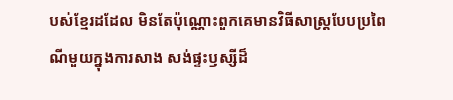បស់ខ្មែរដដែល មិនតែប៉ុណ្ណោះពួកគេមានវិធីសាស្រ្តបែបប្រពៃណីមួយក្នុងការសាង សង់ផ្ទះឫស្សីដ៏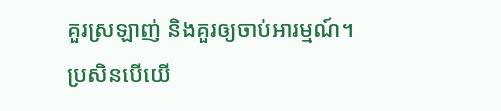គួរស្រឡាញ់ និងគួរឲ្យចាប់អារម្មណ៍។
ប្រសិនបើយើ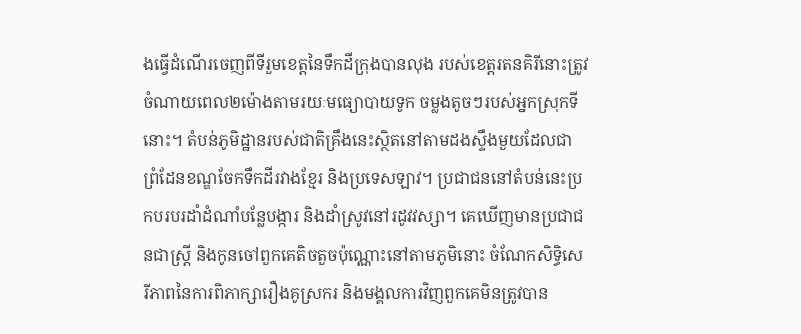ងធ្វើដំណើរចេញពីទីរួមខេត្តនៃទឹកដីក្រុងបានលុង របស់ខេត្តរតនគិរីនោះត្រូវចំណាយពេល២ម៉ោងតាមរយៈមធ្យោបាយទូក ចម្លងតូចៗរបស់អ្នកស្រុកទីនោះ។ តំបន់ភូមិដ្ឋានរបស់ជាតិគ្រឹងនេះស្ថិតនៅតាមដងស្ទឹងមួយដែលជា ព្រំដែនខណ្ឌចែកទឹកដីរវាងខ្មែរ និងប្រទេសឡាវ។ ប្រជាជននៅតំបន់នេះប្រកបរបរដាំដំណាំបន្លែបង្ការ និងដាំស្រូវនៅរដូវវស្សា។ គេឃើញមានប្រជាជនជាស្រ្តី និងកូនចៅពួកគេតិចតួចប៉ុណ្ណោះនៅតាមភូមិនោះ ចំណែកសិទ្ធិសេរីភាពនៃការពិភាក្សារឿងគូស្រករ និងមង្គលការវិញពួកគេមិនត្រូវបាន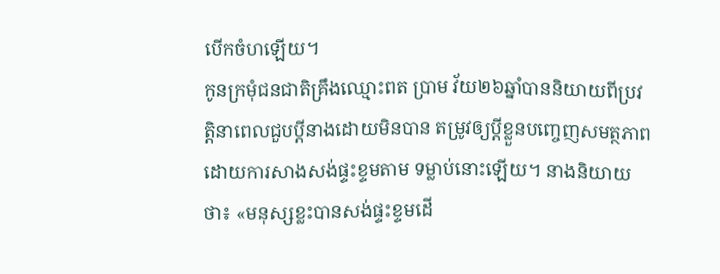បើកចំហឡើយ។
កូនក្រមុំជនជាតិគ្រឹងឈ្មោះពត ប្រាម វ័យ២៦ឆ្នាំបាននិយាយពីប្រវត្តិនាពេលជួបប្តីនាងដោយមិនបាន តម្រូវឲ្យប្តីខ្លួនបញ្ចេញសមត្ថភាពដោយការសាងសង់ផ្ទះខ្ទមតាម ទម្លាប់នោះឡើយ។ នាងនិយាយថា៖ «មនុស្សខ្លះបានសង់ផ្ទះខ្ទមដើ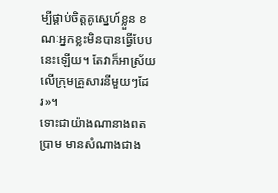ម្បីផ្គាប់ចិត្តគូស្នេហ៍ខ្លួន ខណៈអ្នកខ្លះមិនបានធ្វើបែបនេះឡើយ។ តែវាក៏អាស្រ័យលើក្រុមគ្រួសារនីមួយៗដែរ»។
ទោះជាយ៉ាងណានាងពត ប្រាម មានសំណាងជាង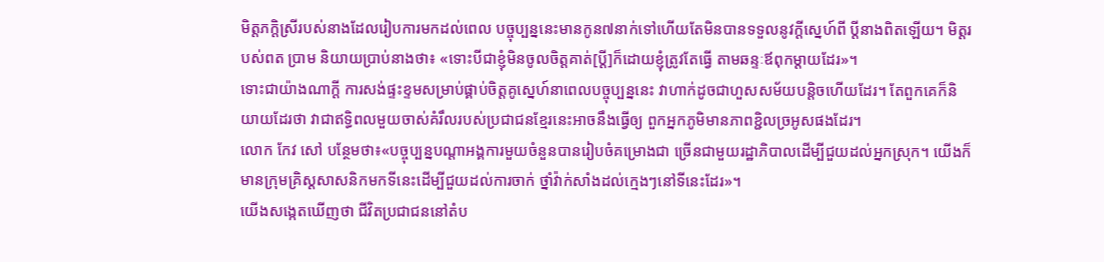មិត្តភក្តិស្រីរបស់នាងដែលរៀបការមកដល់ពេល បច្ចុប្បន្ននេះមានកូន៧នាក់ទៅហើយតែមិនបានទទួលនូវក្តីស្នេហ៍ពី ប្តីនាងពិតឡើយ។ មិត្តរបស់ពត ប្រាម និយាយប្រាប់នាងថា៖ «ទោះបីជាខ្ញុំមិនចូលចិត្តគាត់[ប្តី]ក៏ដោយខ្ញុំត្រូវតែធ្វើ តាមឆន្ទៈឪពុកម្តាយដែរ»។
ទោះជាយ៉ាងណាក្តី ការសង់ផ្ទះខ្ទមសម្រាប់ផ្គាប់ចិត្តគូស្នេហ៍នាពេលបច្ចុប្បន្ននេះ វាហាក់ដូចជាហួសសម័យបន្តិចហើយដែរ។ តែពួកគេក៏និយាយដែរថា វាជាឥទ្ធិពលមួយចាស់គំរឹលរបស់ប្រជាជនខ្មែរនេះអាចនឹងធ្វើឲ្យ ពួកអ្នកភូមិមានភាពខ្ជិលច្រអូសផងដែរ។
លោក កែវ សៅ បន្ថែមថា៖«បច្ចុប្បន្នបណ្តាអង្គការមួយចំនួនបានរៀបចំគម្រោងជា ច្រើនជាមួយរដ្ឋាភិបាលដើម្បីជួយដល់អ្នកស្រុក។ យើងក៏មានក្រុមគ្រិស្តសាសនិកមកទីនេះដើម្បីជួយដល់ការចាក់ ថ្នាំវ៉ាក់សាំងដល់ក្មេងៗនៅទីនេះដែរ»។
យើងសង្កេតឃើញថា ជីវិតប្រជាជននៅតំប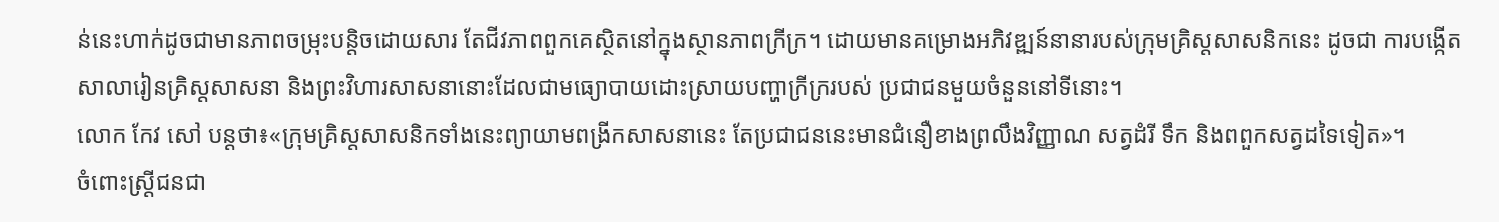ន់នេះហាក់ដូចជាមានភាពចម្រុះបន្តិចដោយសារ តែជីវភាពពួកគេស្ថិតនៅក្នុងស្ថានភាពក្រីក្រ។ ដោយមានគម្រោងអភិវឌ្ឍន៍នានារបស់ក្រុមគ្រិស្តសាសនិកនេះ ដូចជា ការបង្កើតសាលារៀនគ្រិស្តសាសនា និងព្រះវិហារសាសនានោះដែលជាមធ្យោបាយដោះស្រាយបញ្ហាក្រីក្ររបស់ ប្រជាជនមួយចំនួននៅទីនោះ។
លោក កែវ សៅ បន្តថា៖«ក្រុមគ្រិស្តសាសនិកទាំងនេះព្យាយាមពង្រីកសាសនានេះ តែប្រជាជននេះមានជំនឿខាងព្រលឹងវិញ្ញាណ សត្វដំរី ទឹក និងពពួកសត្វដទៃទៀត»។
ចំពោះស្រ្តីជនជា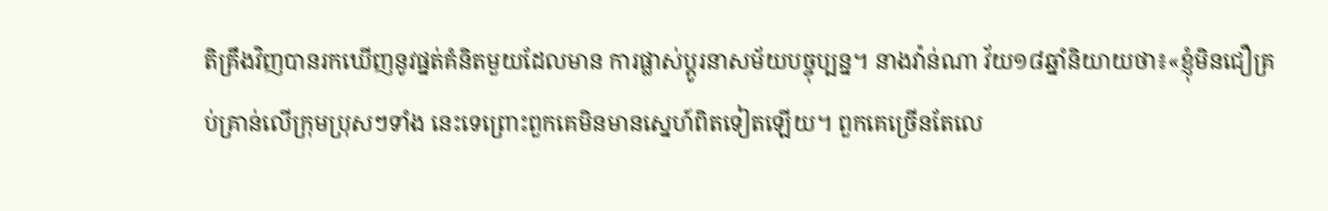តិគ្រឹងវិញបានរកឃើញនូវផ្នត់គំនិតមួយដែលមាន ការផ្លាស់ប្តូរនាសម័យបច្ចុប្បន្ន។ នាងវ៉ាន់ណា វ័យ១៨ឆ្នាំនិយាយថា៖«ខ្ញុំមិនជឿគ្រប់គ្រាន់លើក្រុមប្រុសៗទាំង នេះទេព្រោះពួកគេមិនមានស្នេហ៍ពិតទៀតឡើយ។ ពួកគេច្រើនតែលេ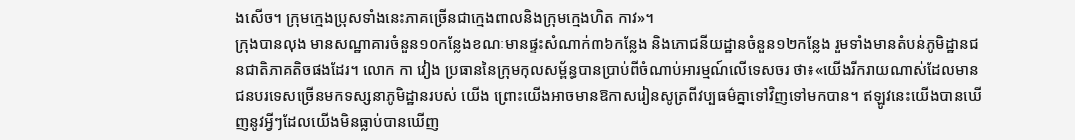ងសើច។ ក្រុមក្មេងប្រុសទាំងនេះភាគច្រើនជាក្មេងពាលនិងក្រុមក្មេងហិត កាវ»។
ក្រុងបានលុង មានសណ្ឋាគារចំនួន១០កន្លែងខណៈមានផ្ទះសំណាក់៣៦កន្លែង និងភោជនីយដ្ឋានចំនួន១២កន្លែង រួមទាំងមានតំបន់ភូមិដ្ឋានជនជាតិភាគតិចផងដែរ។ លោក កា វៀង ប្រធាននៃក្រុមកុលសម្ព័ន្ធបានប្រាប់ពីចំណាប់អារម្មណ៍លើទេសចរ ថា៖«យើងរីករាយណាស់ដែលមានជនបរទេសច្រើនមកទស្សនាភូមិដ្ឋានរបស់ យើង ព្រោះយើងអាចមានឱកាសរៀនសូត្រពីវប្បធម៌គ្នាទៅវិញទៅមកបាន។ ឥឡូវនេះយើងបានឃើញនូវអ្វីៗដែលយើងមិនធ្លាប់បានឃើញ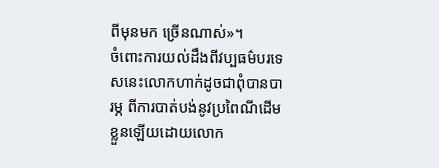ពីមុនមក ច្រើនណាស់»។
ចំពោះការយល់ដឹងពីវប្បធម៌បរទេសនេះលោកហាក់ដូចជាពុំបានបារម្ភ ពីការបាត់បង់នូវប្រពៃណីដើមខ្លួនឡើយដោយលោក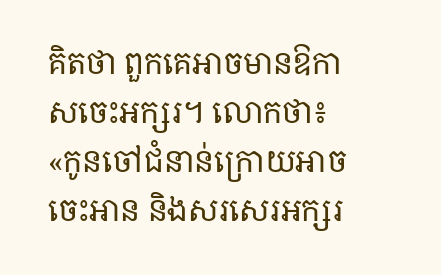គិតថា ពួកគេអាចមានឱកាសចេះអក្សរ។ លោកថា៖ «កូនចៅជំនាន់ក្រោយអាចចេះអាន និងសរសេរអក្សរ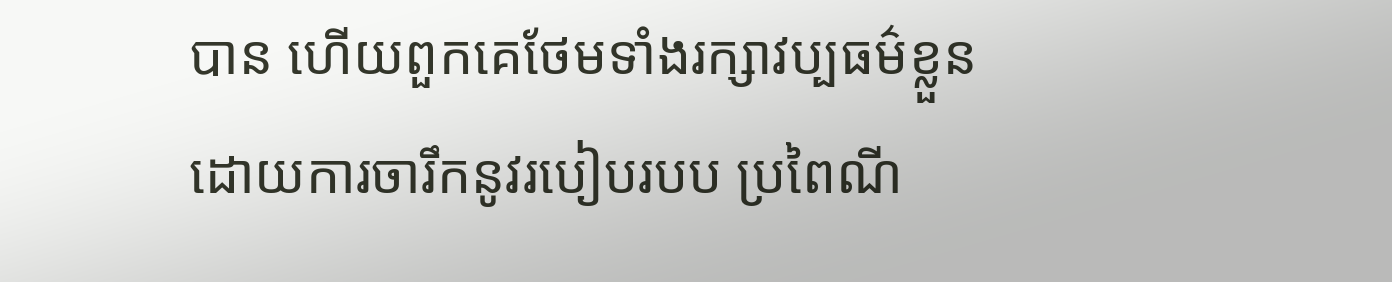បាន ហើយពួកគេថែមទាំងរក្សាវប្បធម៌ខ្លួនដោយការចារឹកនូវរបៀបរបប ប្រពៃណី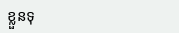ខ្លួនទុ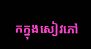កក្នុងសៀវភៅ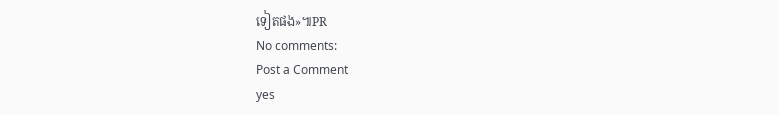ទៀតផង»៕PR
No comments:
Post a Comment
yes